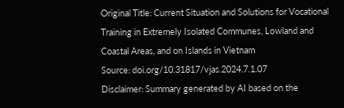Original Title: Current Situation and Solutions for Vocational Training in Extremely Isolated Communes, Lowland and Coastal Areas, and on Islands in Vietnam
Source: doi.org/10.31817/vjas.2024.7.1.07
Disclaimer: Summary generated by AI based on the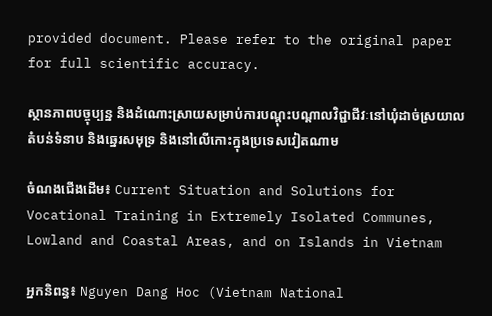provided document. Please refer to the original paper for full scientific accuracy.

ស្ថានភាពបច្ចុប្បន្ន និងដំណោះស្រាយសម្រាប់ការបណ្តុះបណ្តាលវិជ្ជាជីវៈនៅឃុំដាច់ស្រយាល តំបន់ទំនាប និងឆ្នេរសមុទ្រ និងនៅលើកោះក្នុងប្រទេសវៀតណាម

ចំណងជើងដើម៖ Current Situation and Solutions for Vocational Training in Extremely Isolated Communes, Lowland and Coastal Areas, and on Islands in Vietnam

អ្នកនិពន្ធ៖ Nguyen Dang Hoc (Vietnam National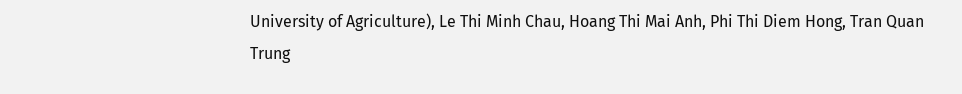University of Agriculture), Le Thi Minh Chau, Hoang Thi Mai Anh, Phi Thi Diem Hong, Tran Quan Trung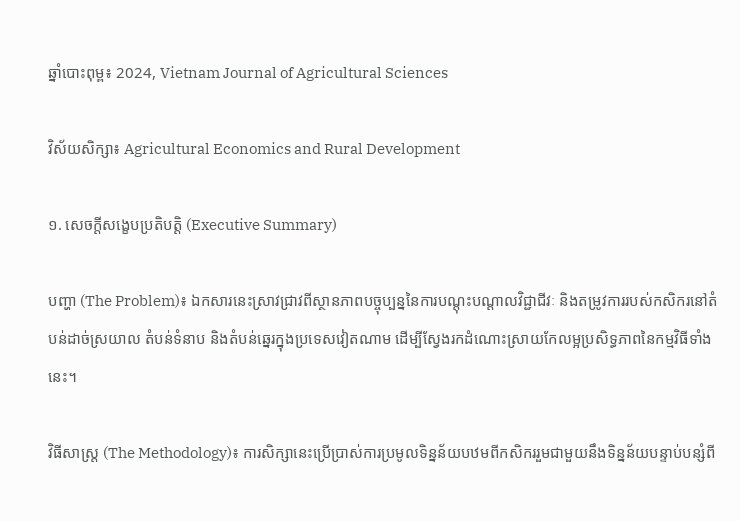ឆ្នាំបោះពុម្ព៖ 2024, Vietnam Journal of Agricultural Sciences

វិស័យសិក្សា៖ Agricultural Economics and Rural Development

១. សេចក្តីសង្ខេបប្រតិបត្តិ (Executive Summary)

បញ្ហា (The Problem)៖ ឯកសារនេះស្រាវជ្រាវពីស្ថានភាពបច្ចុប្បន្ននៃការបណ្តុះបណ្តាលវិជ្ជាជីវៈ និងតម្រូវការរបស់កសិករនៅតំបន់ដាច់ស្រយាល តំបន់ទំនាប និងតំបន់ឆ្នេរក្នុងប្រទេសវៀតណាម ដើម្បីស្វែងរកដំណោះស្រាយកែលម្អប្រសិទ្ធភាពនៃកម្មវិធីទាំងនេះ។

វិធីសាស្ត្រ (The Methodology)៖ ការសិក្សានេះប្រើប្រាស់ការប្រមូលទិន្នន័យបឋមពីកសិកររួមជាមួយនឹងទិន្នន័យបន្ទាប់បន្សំពី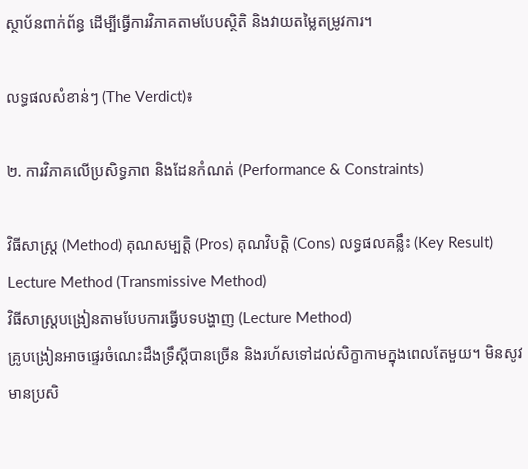ស្ថាប័នពាក់ព័ន្ធ ដើម្បីធ្វើការវិភាគតាមបែបស្ថិតិ និងវាយតម្លៃតម្រូវការ។

លទ្ធផលសំខាន់ៗ (The Verdict)៖

២. ការវិភាគលើប្រសិទ្ធភាព និងដែនកំណត់ (Performance & Constraints)

វិធីសាស្ត្រ (Method) គុណសម្បត្តិ (Pros) គុណវិបត្តិ (Cons) លទ្ធផលគន្លឹះ (Key Result)
Lecture Method (Transmissive Method)
វិធីសាស្ត្របង្រៀនតាមបែបការធ្វើបទបង្ហាញ (Lecture Method)
គ្រូបង្រៀនអាចផ្ទេរចំណេះដឹងទ្រឹស្តីបានច្រើន និងរហ័សទៅដល់សិក្ខាកាមក្នុងពេលតែមួយ។ មិនសូវមានប្រសិ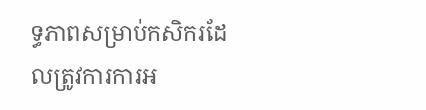ទ្ធភាពសម្រាប់កសិករដែលត្រូវការការអ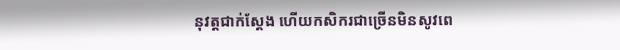នុវត្តជាក់ស្តែង ហើយកសិករជាច្រើនមិនសូវពេ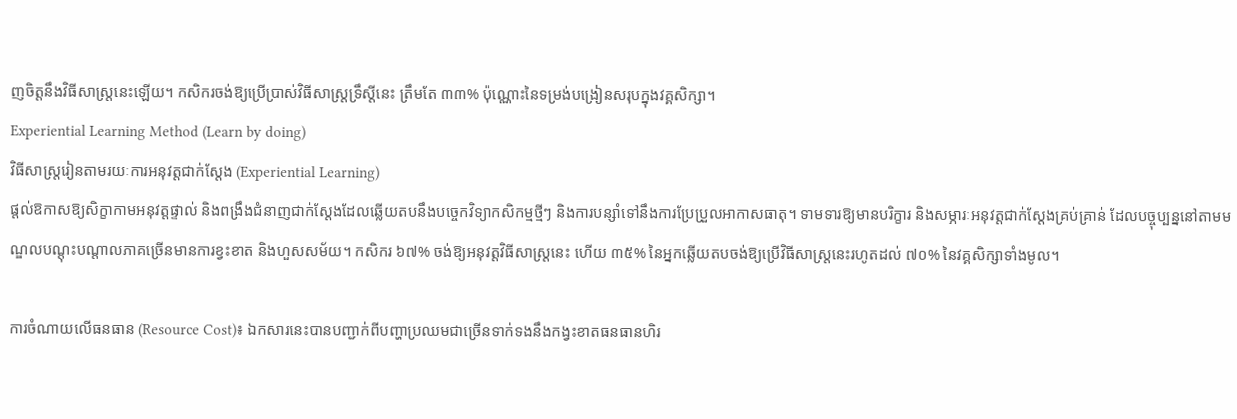ញចិត្តនឹងវិធីសាស្ត្រនេះឡើយ។ កសិករចង់ឱ្យប្រើប្រាស់វិធីសាស្ត្រទ្រឹស្តីនេះ ត្រឹមតែ ៣៣% ប៉ុណ្ណោះនៃទម្រង់បង្រៀនសរុបក្នុងវគ្គសិក្សា។
Experiential Learning Method (Learn by doing)
វិធីសាស្ត្ររៀនតាមរយៈការអនុវត្តជាក់ស្តែង (Experiential Learning)
ផ្តល់ឱកាសឱ្យសិក្ខាកាមអនុវត្តផ្ទាល់ និងពង្រឹងជំនាញជាក់ស្តែងដែលឆ្លើយតបនឹងបច្ចេកវិទ្យាកសិកម្មថ្មីៗ និងការបន្សាំទៅនឹងការប្រែប្រួលអាកាសធាតុ។ ទាមទារឱ្យមានបរិក្ខារ និងសម្ភារៈអនុវត្តជាក់ស្តែងគ្រប់គ្រាន់ ដែលបច្ចុប្បន្ននៅតាមមណ្ឌលបណ្តុះបណ្តាលភាគច្រើនមានការខ្វះខាត និងហួសសម័យ។ កសិករ ៦៧% ចង់ឱ្យអនុវត្តវិធីសាស្ត្រនេះ ហើយ ៣៥% នៃអ្នកឆ្លើយតបចង់ឱ្យប្រើវិធីសាស្ត្រនេះរហូតដល់ ៧០% នៃវគ្គសិក្សាទាំងមូល។

ការចំណាយលើធនធាន (Resource Cost)៖ ឯកសារនេះបានបញ្ជាក់ពីបញ្ហាប្រឈមជាច្រើនទាក់ទងនឹងកង្វះខាតធនធានហិរ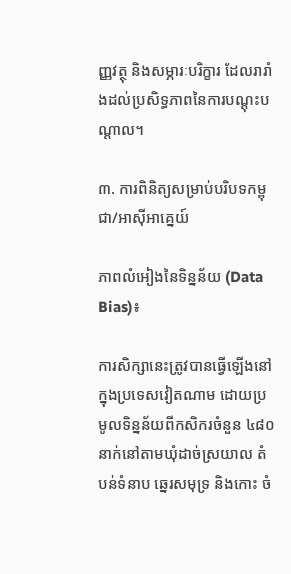ញ្ញវត្ថុ និងសម្ភារៈបរិក្ខារ ដែលរារាំងដល់ប្រសិទ្ធភាពនៃការបណ្តុះបណ្តាល។

៣. ការពិនិត្យសម្រាប់បរិបទកម្ពុជា/អាស៊ីអាគ្នេយ៍

ភាពលំអៀងនៃទិន្នន័យ (Data Bias)៖

ការសិក្សានេះត្រូវបានធ្វើឡើងនៅក្នុងប្រទេសវៀតណាម ដោយប្រមូលទិន្នន័យពីកសិករចំនួន ៤៨០ នាក់នៅតាមឃុំដាច់ស្រយាល តំបន់ទំនាប ឆ្នេរសមុទ្រ និងកោះ ចំ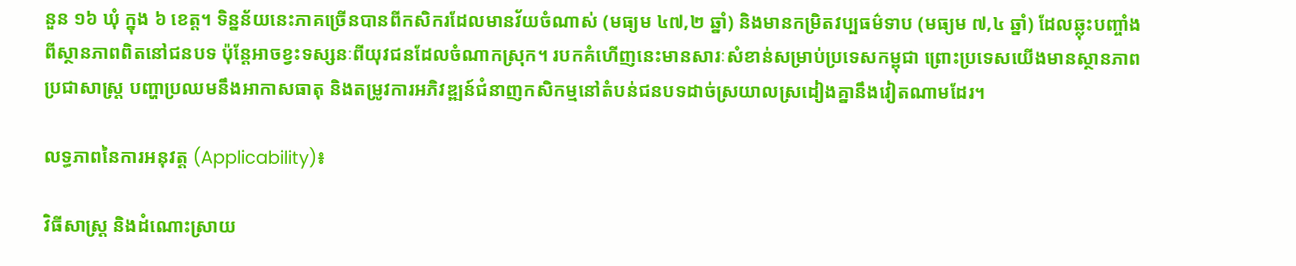នួន ១៦ ឃុំ ក្នុង ៦ ខេត្ត។ ទិន្នន័យនេះភាគច្រើនបានពីកសិករដែលមានវ័យចំណាស់ (មធ្យម ៤៧,២ ឆ្នាំ) និងមានកម្រិតវប្បធម៌ទាប (មធ្យម ៧,៤ ឆ្នាំ) ដែលឆ្លុះបញ្ចាំងពីស្ថានភាពពិតនៅជនបទ ប៉ុន្តែអាចខ្វះទស្សនៈពីយុវជនដែលចំណាកស្រុក។ របកគំហើញនេះមានសារៈសំខាន់សម្រាប់ប្រទេសកម្ពុជា ព្រោះប្រទេសយើងមានស្ថានភាពប្រជាសាស្ត្រ បញ្ហាប្រឈមនឹងអាកាសធាតុ និងតម្រូវការអភិវឌ្ឍន៍ជំនាញកសិកម្មនៅតំបន់ជនបទដាច់ស្រយាលស្រដៀងគ្នានឹងវៀតណាមដែរ។

លទ្ធភាពនៃការអនុវត្ត (Applicability)៖

វិធីសាស្ត្រ និងដំណោះស្រាយ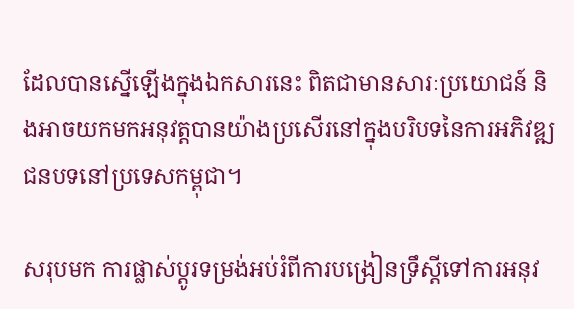ដែលបានស្នើឡើងក្នុងឯកសារនេះ ពិតជាមានសារៈប្រយោជន៍ និងអាចយកមកអនុវត្តបានយ៉ាងប្រសើរនៅក្នុងបរិបទនៃការអភិវឌ្ឍជនបទនៅប្រទេសកម្ពុជា។

សរុបមក ការផ្លាស់ប្តូរទម្រង់អប់រំពីការបង្រៀនទ្រឹស្តីទៅការអនុវ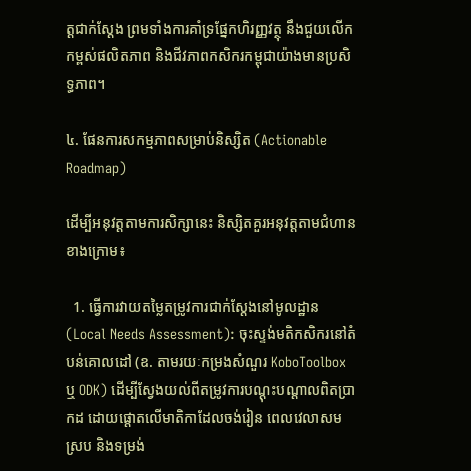ត្តជាក់ស្តែង ព្រមទាំងការគាំទ្រផ្នែកហិរញ្ញវត្ថុ នឹងជួយលើកកម្ពស់ផលិតភាព និងជីវភាពកសិករកម្ពុជាយ៉ាងមានប្រសិទ្ធភាព។

៤. ផែនការសកម្មភាពសម្រាប់និស្សិត (Actionable Roadmap)

ដើម្បីអនុវត្តតាមការសិក្សានេះ និស្សិតគួរអនុវត្តតាមជំហានខាងក្រោម៖

  1. ធ្វើការវាយតម្លៃតម្រូវការជាក់ស្តែងនៅមូលដ្ឋាន (Local Needs Assessment): ចុះស្ទង់មតិកសិករនៅតំបន់គោលដៅ (ឧ. តាមរយៈកម្រងសំណួរ KoboToolbox ឬ ODK) ដើម្បីស្វែងយល់ពីតម្រូវការបណ្តុះបណ្តាលពិតប្រាកដ ដោយផ្តោតលើមាតិកាដែលចង់រៀន ពេលវេលាសមស្រប និងទម្រង់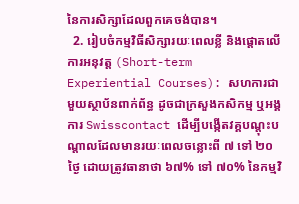នៃការសិក្សាដែលពួកគេចង់បាន។
  2. រៀបចំកម្មវិធីសិក្សារយៈពេលខ្លី និងផ្តោតលើការអនុវត្ត (Short-term Experiential Courses): សហការជាមួយស្ថាប័នពាក់ព័ន្ធ ដូចជាក្រសួងកសិកម្ម ឬអង្គការ Swisscontact ដើម្បីបង្កើតវគ្គបណ្តុះបណ្តាលដែលមានរយៈពេលចន្លោះពី ៧ ទៅ ២០ ថ្ងៃ ដោយត្រូវធានាថា ៦៧% ទៅ ៧០% នៃកម្មវិ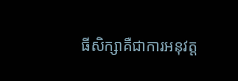ធីសិក្សាគឺជាការអនុវត្ត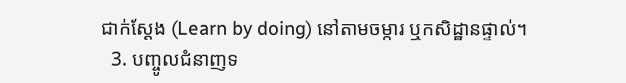ជាក់ស្តែង (Learn by doing) នៅតាមចម្ការ ឬកសិដ្ឋានផ្ទាល់។
  3. បញ្ចូលជំនាញទ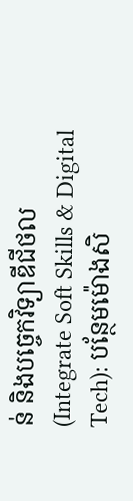ន់ និងបច្ចេកវិទ្យាឌីជីថល (Integrate Soft Skills & Digital Tech): បន្ថែមម៉ោងសិ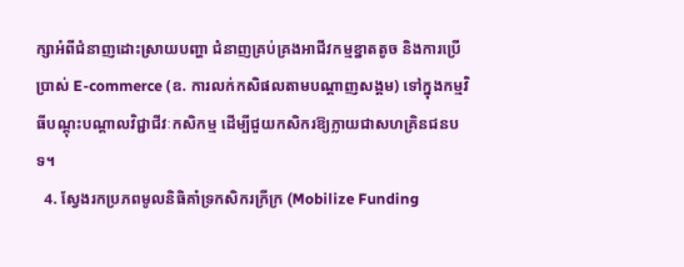ក្សាអំពីជំនាញដោះស្រាយបញ្ហា ជំនាញគ្រប់គ្រងអាជីវកម្មខ្នាតតូច និងការប្រើប្រាស់ E-commerce (ឧ. ការលក់កសិផលតាមបណ្តាញសង្គម) ទៅក្នុងកម្មវិធីបណ្តុះបណ្តាលវិជ្ជាជីវៈកសិកម្ម ដើម្បីជួយកសិករឱ្យក្លាយជាសហគ្រិនជនបទ។
  4. ស្វែងរកប្រភពមូលនិធិគាំទ្រកសិករក្រីក្រ (Mobilize Funding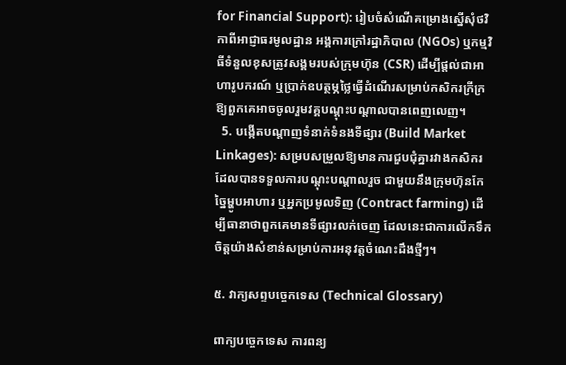for Financial Support): រៀបចំសំណើគម្រោងស្នើសុំថវិកាពីអាជ្ញាធរមូលដ្ឋាន អង្គការក្រៅរដ្ឋាភិបាល (NGOs) ឬកម្មវិធីទំនួលខុសត្រូវសង្គមរបស់ក្រុមហ៊ុន (CSR) ដើម្បីផ្តល់ជាអាហារូបករណ៍ ឬប្រាក់ឧបត្ថម្ភថ្លៃធ្វើដំណើរសម្រាប់កសិករក្រីក្រឱ្យពួកគេអាចចូលរួមវគ្គបណ្តុះបណ្តាលបានពេញលេញ។
  5. បង្កើតបណ្តាញទំនាក់ទំនងទីផ្សារ (Build Market Linkages): សម្របសម្រួលឱ្យមានការជួបជុំគ្នារវាងកសិករដែលបានទទួលការបណ្តុះបណ្តាលរួច ជាមួយនឹងក្រុមហ៊ុនកែច្នៃម្ហូបអាហារ ឬអ្នកប្រមូលទិញ (Contract farming) ដើម្បីធានាថាពួកគេមានទីផ្សារលក់ចេញ ដែលនេះជាការលើកទឹកចិត្តយ៉ាងសំខាន់សម្រាប់ការអនុវត្តចំណេះដឹងថ្មីៗ។

៥. វាក្យសព្ទបច្ចេកទេស (Technical Glossary)

ពាក្យបច្ចេកទេស ការពន្យ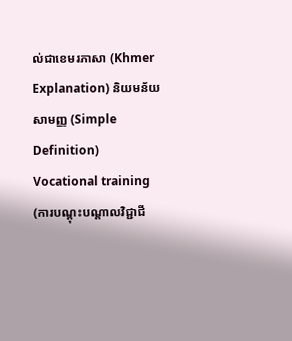ល់ជាខេមរភាសា (Khmer Explanation) និយមន័យសាមញ្ញ (Simple Definition)
Vocational training (ការបណ្តុះបណ្តាលវិជ្ជាជី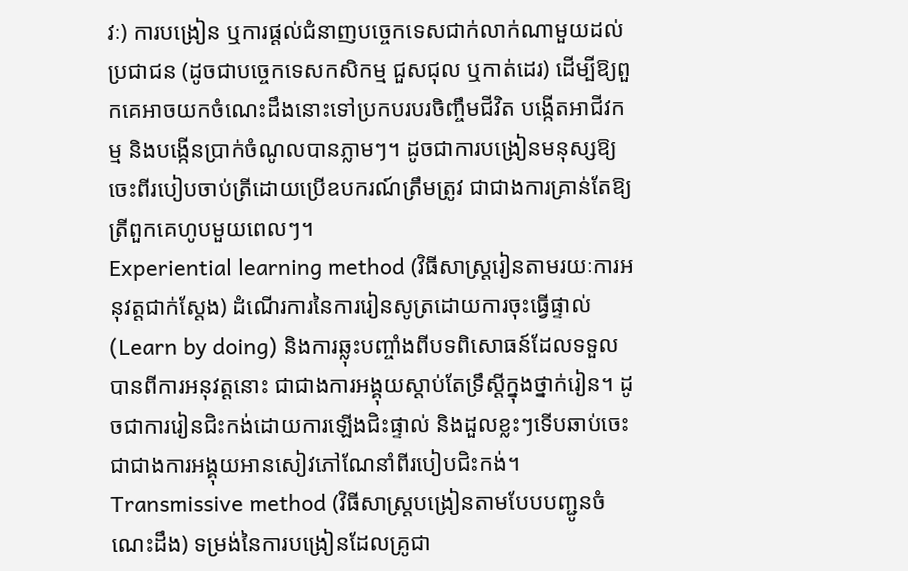វៈ) ការបង្រៀន ឬការផ្តល់ជំនាញបច្ចេកទេសជាក់លាក់ណាមួយដល់ប្រជាជន (ដូចជាបច្ចេកទេសកសិកម្ម ជួសជុល ឬកាត់ដេរ) ដើម្បីឱ្យពួកគេអាចយកចំណេះដឹងនោះទៅប្រកបរបរចិញ្ចឹមជីវិត បង្កើតអាជីវកម្ម និងបង្កើនប្រាក់ចំណូលបានភ្លាមៗ។ ដូចជាការបង្រៀនមនុស្សឱ្យចេះពីរបៀបចាប់ត្រីដោយប្រើឧបករណ៍ត្រឹមត្រូវ ជាជាងការគ្រាន់តែឱ្យត្រីពួកគេហូបមួយពេលៗ។
Experiential learning method (វិធីសាស្ត្ររៀនតាមរយៈការអនុវត្តជាក់ស្តែង) ដំណើរការនៃការរៀនសូត្រដោយការចុះធ្វើផ្ទាល់ (Learn by doing) និងការឆ្លុះបញ្ចាំងពីបទពិសោធន៍ដែលទទួលបានពីការអនុវត្តនោះ ជាជាងការអង្គុយស្តាប់តែទ្រឹស្តីក្នុងថ្នាក់រៀន។ ដូចជាការរៀនជិះកង់ដោយការឡើងជិះផ្ទាល់ និងដួលខ្លះៗទើបឆាប់ចេះ ជាជាងការអង្គុយអានសៀវភៅណែនាំពីរបៀបជិះកង់។
Transmissive method (វិធីសាស្ត្របង្រៀនតាមបែបបញ្ជូនចំណេះដឹង) ទម្រង់នៃការបង្រៀនដែលគ្រូជា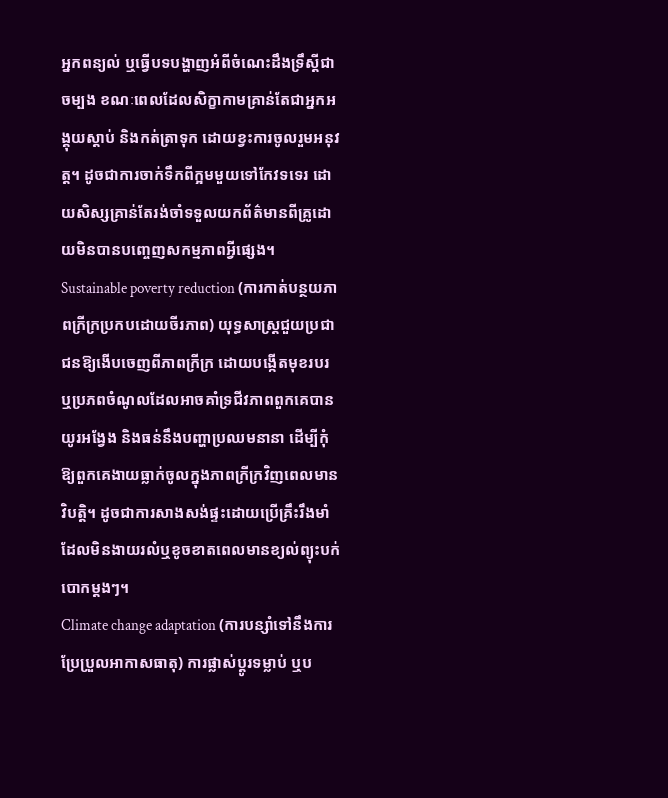អ្នកពន្យល់ ឬធ្វើបទបង្ហាញអំពីចំណេះដឹងទ្រឹស្តីជាចម្បង ខណៈពេលដែលសិក្ខាកាមគ្រាន់តែជាអ្នកអង្គុយស្តាប់ និងកត់ត្រាទុក ដោយខ្វះការចូលរួមអនុវត្ត។ ដូចជាការចាក់ទឹកពីក្អមមួយទៅកែវទទេរ ដោយសិស្សគ្រាន់តែរង់ចាំទទួលយកព័ត៌មានពីគ្រូដោយមិនបានបញ្ចេញសកម្មភាពអ្វីផ្សេង។
Sustainable poverty reduction (ការកាត់បន្ថយភាពក្រីក្រប្រកបដោយចីរភាព) យុទ្ធសាស្ត្រជួយប្រជាជនឱ្យងើបចេញពីភាពក្រីក្រ ដោយបង្កើតមុខរបរ ឬប្រភពចំណូលដែលអាចគាំទ្រជីវភាពពួកគេបានយូរអង្វែង និងធន់នឹងបញ្ហាប្រឈមនានា ដើម្បីកុំឱ្យពួកគេងាយធ្លាក់ចូលក្នុងភាពក្រីក្រវិញពេលមានវិបត្តិ។ ដូចជាការសាងសង់ផ្ទះដោយប្រើគ្រឹះរឹងមាំ ដែលមិនងាយរលំឬខូចខាតពេលមានខ្យល់ព្យុះបក់បោកម្តងៗ។
Climate change adaptation (ការបន្សាំទៅនឹងការប្រែប្រួលអាកាសធាតុ) ការផ្លាស់ប្តូរទម្លាប់ ឬប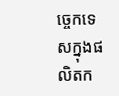ច្ចេកទេសក្នុងផលិតក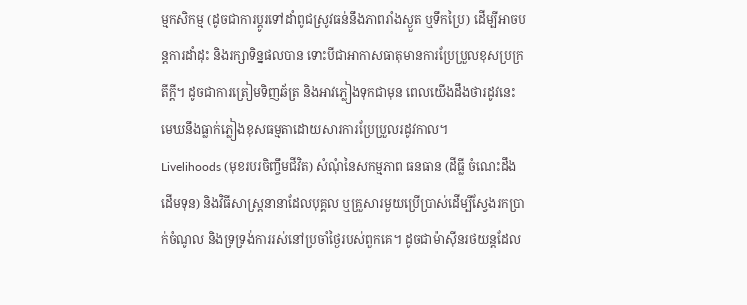ម្មកសិកម្ម (ដូចជាការប្តូរទៅដាំពូជស្រូវធន់នឹងភាពរាំងស្ងួត ឬទឹកប្រៃ) ដើម្បីអាចបន្តការដាំដុះ និងរក្សាទិន្នផលបាន ទោះបីជាអាកាសធាតុមានការប្រែប្រួលខុសប្រក្រតីក្តី។ ដូចជាការត្រៀមទិញឆ័ត្រ និងអាវភ្លៀងទុកជាមុន ពេលយើងដឹងថារដូវនេះមេឃនឹងធ្លាក់ភ្លៀងខុសធម្មតាដោយសារការប្រែប្រួលរដូវកាល។
Livelihoods (មុខរបរចិញ្ចឹមជីវិត) សំណុំនៃសកម្មភាព ធនធាន (ដីធ្លី ចំណេះដឹង ដើមទុន) និងវិធីសាស្ត្រនានាដែលបុគ្គល ឬគ្រួសារមួយប្រើប្រាស់ដើម្បីស្វែងរកប្រាក់ចំណូល និងទ្រទ្រង់ការរស់នៅប្រចាំថ្ងៃរបស់ពួកគេ។ ដូចជាម៉ាស៊ីនរថយន្តដែល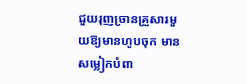ជួយរុញច្រានគ្រួសារមួយឱ្យមានហូបចុក មានសម្លៀកបំពា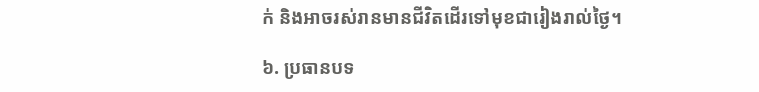ក់ និងអាចរស់រានមានជីវិតដើរទៅមុខជារៀងរាល់ថ្ងៃ។

៦. ប្រធានបទ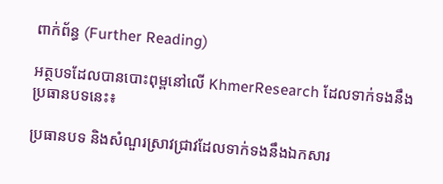ពាក់ព័ន្ធ (Further Reading)

អត្ថបទដែលបានបោះពុម្ពនៅលើ KhmerResearch ដែលទាក់ទងនឹងប្រធានបទនេះ៖

ប្រធានបទ និងសំណួរស្រាវជ្រាវដែលទាក់ទងនឹងឯកសារ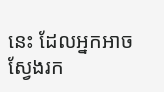នេះ ដែលអ្នកអាចស្វែងរក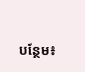បន្ថែម៖